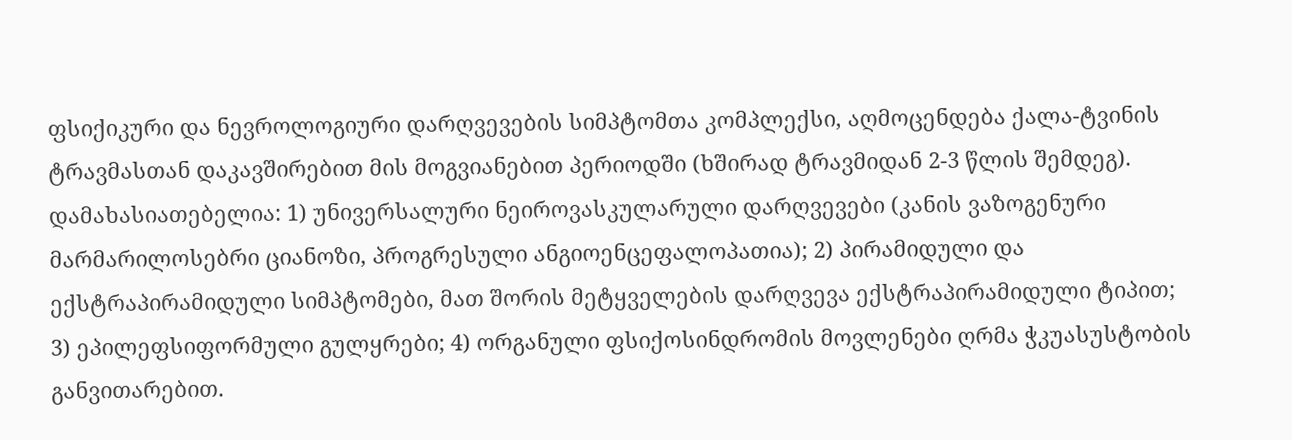ფსიქიკური და ნევროლოგიური დარღვევების სიმპტომთა კომპლექსი, აღმოცენდება ქალა-ტვინის ტრავმასთან დაკავშირებით მის მოგვიანებით პერიოდში (ხშირად ტრავმიდან 2-3 წლის შემდეგ). დამახასიათებელია: 1) უნივერსალური ნეიროვასკულარული დარღვევები (კანის ვაზოგენური მარმარილოსებრი ციანოზი, პროგრესული ანგიოენცეფალოპათია); 2) პირამიდული და ექსტრაპირამიდული სიმპტომები, მათ შორის მეტყველების დარღვევა ექსტრაპირამიდული ტიპით; 3) ეპილეფსიფორმული გულყრები; 4) ორგანული ფსიქოსინდრომის მოვლენები ღრმა ჭკუასუსტობის განვითარებით.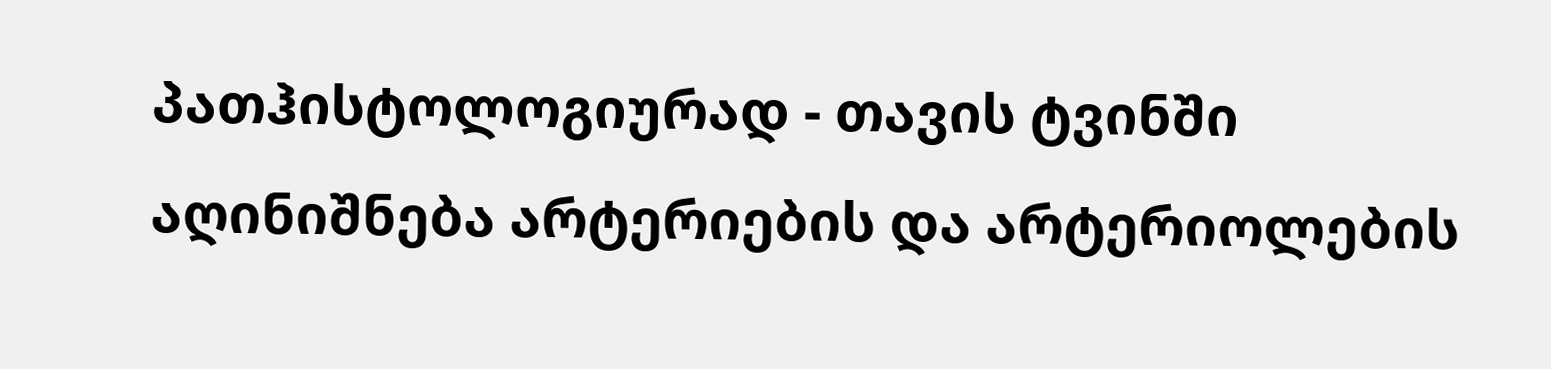პათჰისტოლოგიურად - თავის ტვინში აღინიშნება არტერიების და არტერიოლების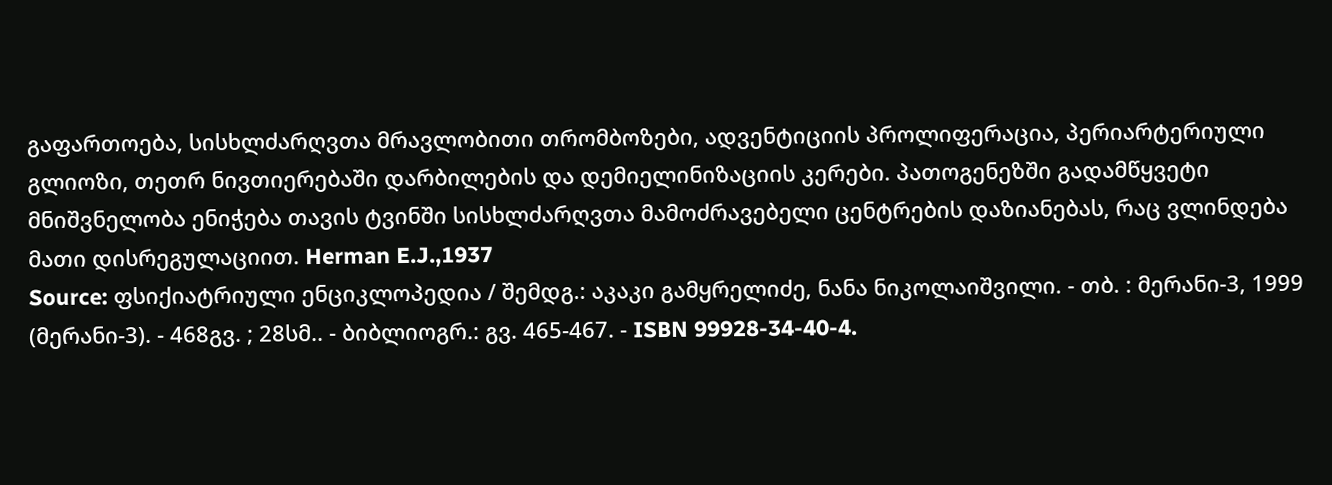გაფართოება, სისხლძარღვთა მრავლობითი თრომბოზები, ადვენტიციის პროლიფერაცია, პერიარტერიული გლიოზი, თეთრ ნივთიერებაში დარბილების და დემიელინიზაციის კერები. პათოგენეზში გადამწყვეტი მნიშვნელობა ენიჭება თავის ტვინში სისხლძარღვთა მამოძრავებელი ცენტრების დაზიანებას, რაც ვლინდება მათი დისრეგულაციით. Herman E.J.,1937
Source: ფსიქიატრიული ენციკლოპედია / შემდგ.: აკაკი გამყრელიძე, ნანა ნიკოლაიშვილი. - თბ. : მერანი-3, 1999 (მერანი-3). - 468გვ. ; 28სმ.. - ბიბლიოგრ.: გვ. 465-467. - ISBN 99928-34-40-4.